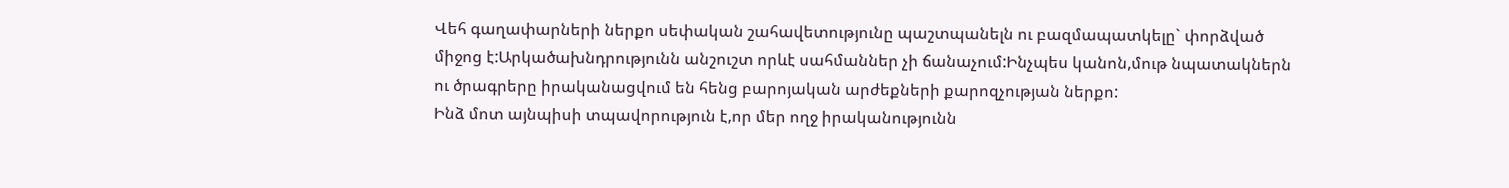Վեհ գաղափարների ներքո սեփական շահավետությունը պաշտպանելն ու բազմապատկելը` փորձված միջոց է:Արկածախնդրությունն անշուշտ որևէ սահմաններ չի ճանաչում:Ինչպես կանոն,մութ նպատակներն ու ծրագրերը իրականացվում են հենց բարոյական արժեքների քարոզչության ներքո:
Ինձ մոտ այնպիսի տպավորություն է,որ մեր ողջ իրականությունն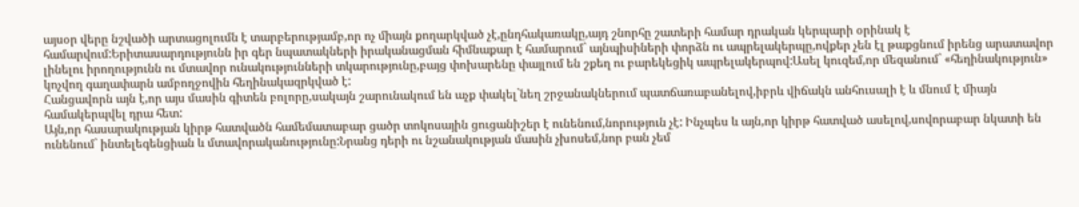այսօր վերը նշվածի արտացոլումն է տարբերությամբ,որ ոչ միայն քողարկված չէ,ընդհակառակը,այդ շնորհը շատերի համար դրական կերպարի օրինակ է համարվում:Երիտասարդությունն իր գեր նպատակների իրականացման հիմնաքար է համարում` այնպիսիների փորձն ու ապրելակերպը,ովքեր չեն էլ թաքցնում իրենց արատավոր լինելու իրողությունն ու մտավոր ունակությունների տկարությունը,բայց փոխարենը փայլում են շքեղ ու բարեկեցիկ ապրելակերպով:Ասել կուզեմ,որ մեզանում` «հեղինակություն» կոչվող գաղափարն ամբողջովին հեղինակազրկված է:
Հանցավորն այն է,որ այս մասին գիտեն բոլորը,սակայն շարունակում են աչք փակել`նեղ շրջանակներում պատճառաբանելով,իբրև վիճակն անհուսալի է և մնում է միայն համակերպվել դրա հետ:
Այն,որ հասարակության կիրթ հատվածն համեմատաբար ցածր տոկոսային ցուցանիշեր է ունենում,նորություն չէ: Ինչպես և այն,որ կիրթ հատված ասելով,սովորաբար նկատի են ունենում` ինտելեգենցիան և մտավորականությունը:Նրանց դերի ու նշանակության մասին չխոսեմ,նոր բան չեմ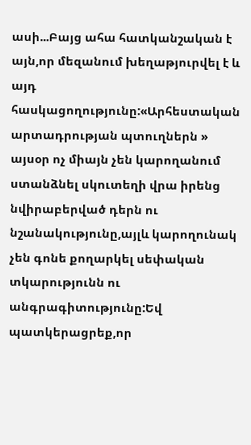ասի...Բայց ահա հատկանշական է այն,որ մեզանում խեղաթյուրվել է և այդ հասկացողությունը:«Արհեստական արտադրության պտուղներն » այսօր ոչ միայն չեն կարողանում ստանձնել սկուտեղի վրա իրենց նվիրաբերված դերն ու նշանակությունը,այլև կարողունակ չեն գոնե քողարկել սեփական տկարությունն ու անգրագիտությունը:Եվ պատկերացրեք,որ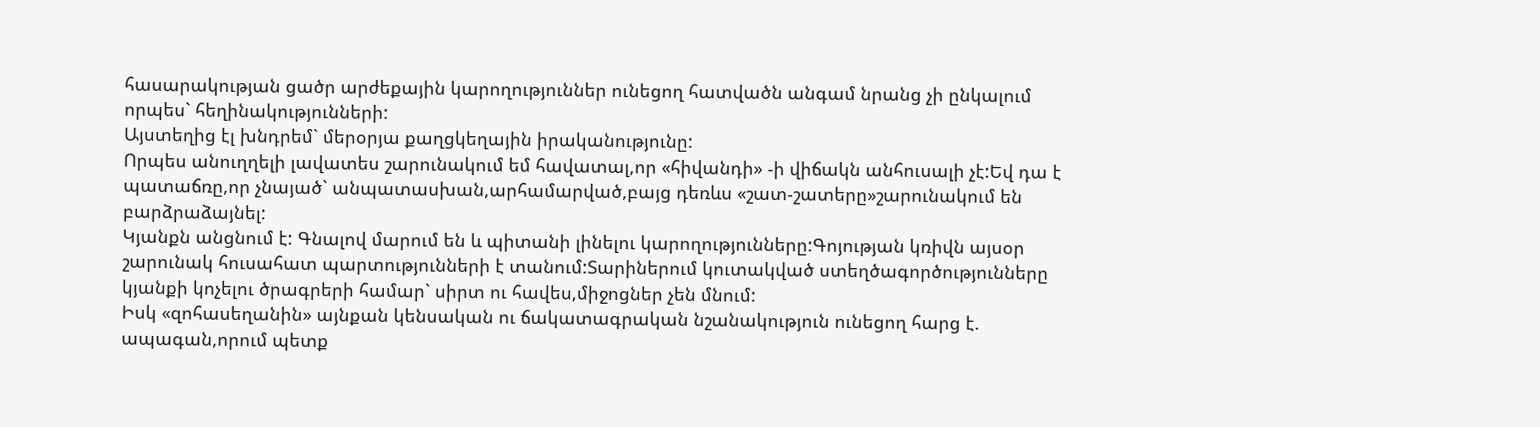հասարակության ցածր արժեքային կարողություններ ունեցող հատվածն անգամ նրանց չի ընկալում որպես` հեղինակությունների:
Այստեղից էլ խնդրեմ` մերօրյա քաղցկեղային իրականությունը:
Որպես անուղղելի լավատես շարունակում եմ հավատալ,որ «հիվանդի» -ի վիճակն անհուսալի չէ:Եվ դա է պատաճռը,որ չնայած` անպատասխան,արհամարված,բայց դեռևս «շատ-շատերը»շարունակում են բարձրաձայնել:
Կյանքն անցնում է: Գնալով մարում են և պիտանի լինելու կարողությունները:Գոյության կռիվն այսօր շարունակ հուսահատ պարտությունների է տանում:Տարիներում կուտակված ստեղծագործությունները կյանքի կոչելու ծրագրերի համար` սիրտ ու հավես,միջոցներ չեն մնում:
Իսկ «զոհասեղանին» այնքան կենսական ու ճակատագրական նշանակություն ունեցող հարց է. ապագան,որում պետք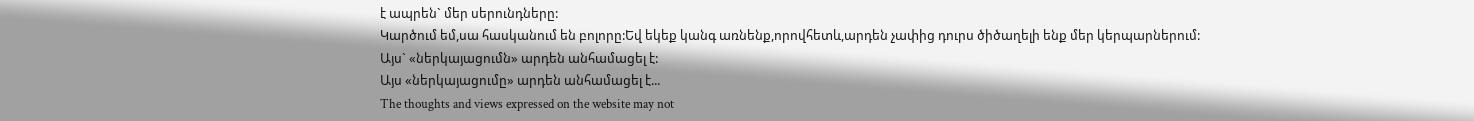է ապրեն` մեր սերունդները:
Կարծում եմ,սա հասկանում են բոլորը:Եվ եկեք կանգ առնենք,որովհետև,արդեն չափից դուրս ծիծաղելի ենք մեր կերպարներում:
Այս` «ներկայացումն» արդեն անհամացել է:
Այս «ներկայացումը» արդեն անհամացել է...
The thoughts and views expressed on the website may not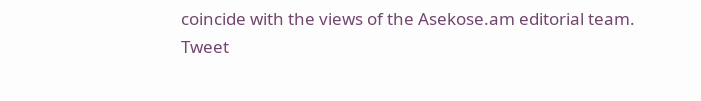coincide with the views of the Asekose.am editorial team.
Tweet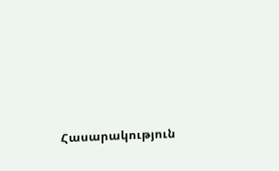Հասարակություն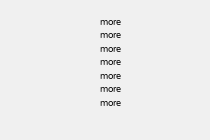more
more
more
more
more
more
more